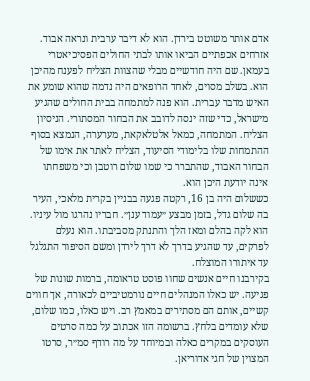אדם אותר משוטט בירדן. הוא לא דיבר ערבית ונראה אבוד. אזרחים אכפתיים הביאו אותו לבתי החולים הפסיכיאטרי בעמאן. שם היה חודשיים מבלי שהצוות הצליח לפענח מהיכן הוא. בשלב מסוים, לאחד הרופאים היה נדמה שהוא שומע את האיש מדבר עברית. הוא פנה למתמחה בבית החולים שהגיע מישראל, כדי שזה ינסה לדובב את הבחור המסתורי. הניסיון הצליח. המתמחה, כמאל אלטלאקאת, מערערה, הנמצא בסוף ההתמחות שלו בלימודי הסיעוד, הצליח לאתר את אימו של הבחור האבוד, שהתברר כי שמו שלום רוטבן וכי משפחתו אינה יודעת היכן הוא.
כששלום היה בן 16, רקטה פגעה בבניין בקרית מלאכי, העיר בה שלום גדל, בזמן מבצע ״עמוד ענן״. חבריו נהרגו מול עיניו. הוא לקה בהלם ומאז הלך והתנתק מסביבתו. הוא נעלם לפרקים, עד שהגיע בדרך לא דרך לירדן ומשם הסיפור התגלגל עד איתורו המוצלח.
בקירבנו חיים אנשים שחוו פוסט טראומה, ברמות שונות של פגיעה. יש כאלו המנהלים חיים נורמטיביים לכאורה, אך חווים קשיים, אותם הם מסתירים במאמץ רב. ויש כאלו, כמו שלום, שלא עומדים בלחץ. ברשומה הזו אכתוב על כמה סרטים העוסקים במקרים כאלה ובמיוחד על מה רודף סמ״ר, סרטו המצוין של חגי אדוריאן.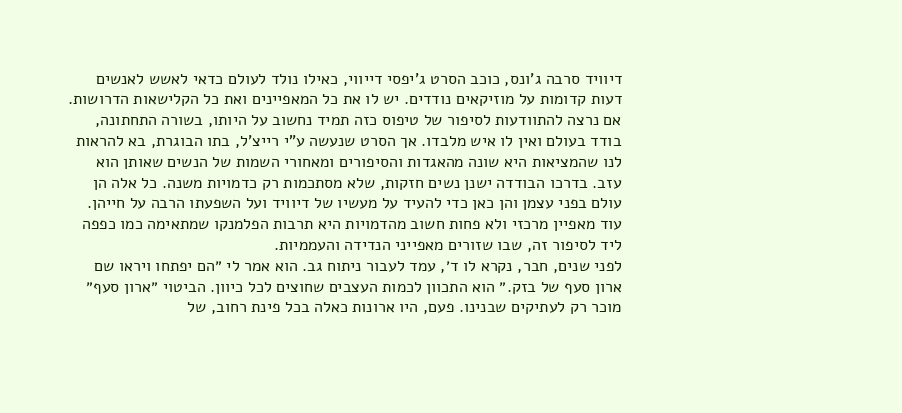דיוויד סרבה ג'ונס, כוכב הסרט ג'יפסי דייווי, כאילו נולד לעולם כדאי לאשש לאנשים דעות קדומות על מוזיקאים נודדים. יש לו את כל המאפיינים ואת כל הקלישאות הדרושות. אם נרצה להתוודעות לסיפור של טיפוס כזה תמיד נחשוב על היותו, בשורה התחתונה, בודד בעולם ואין לו איש מלבדו. אך הסרט שנעשה ע"י רייצ'ל, בתו הבוגרת, בא להראות לנו שהמציאות היא שונה מהאגדות והסיפורים ומאחורי השמות של הנשים שאותן הוא עזב. בדרכו הבודדה ישנן נשים חזקות, שלא מסתכמות רק כדמויות משנה. כל אלה הן עולם בפני עצמן והן כאן כדי להעיד על מעשיו של דיוויד ועל השפעתו הרבה על חייהן. עוד מאפיין מרכזי ולא פחות חשוב מהדמויות היא תרבות הפלמנקו שמתאימה כמו כפפה ליד לסיפור זה, שבו שזורים מאפייני הנדידה והעממיות.
לפני שנים, חבר, נקרא לו ד׳, עמד לעבור ניתוח גב. הוא אמר לי ״הם יפתחו ויראו שם ארון סעף של בזק.״ הוא התכוון לכמות העצבים שחוצים לכל כיוון. הביטוי ״ארון סעף״ מוכר רק לעתיקים שבנינו. פעם, היו ארונות כאלה בכל פינת רחוב, של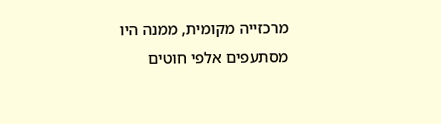מרכזייה מקומית, ממנה היו מסתעפים אלפי חוטים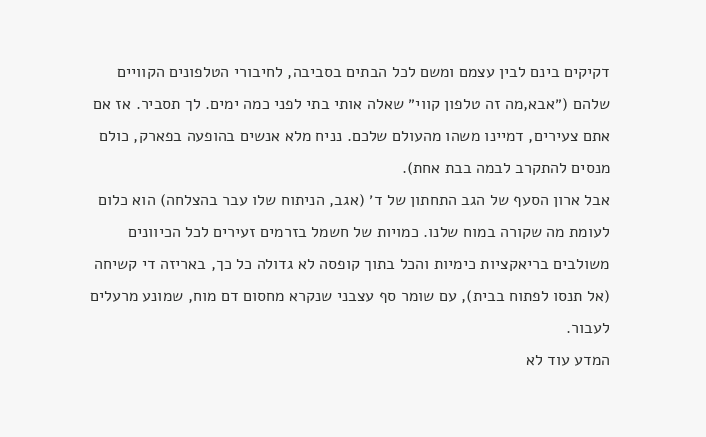דקיקים בינם לבין עצמם ומשם לכל הבתים בסביבה, לחיבורי הטלפונים הקוויים שלהם (״אבא,מה זה טלפון קווי״ שאלה אותי בתי לפני כמה ימים. לך תסביר. אז אם אתם צעירים, דמיינו משהו מהעולם שלכם. נניח מלא אנשים בהופעה בפארק, כולם מנסים להתקרב לבמה בבת אחת).
אבל ארון הסעף של הגב התחתון של ד׳ (אגב, הניתוח שלו עבר בהצלחה) הוא כלום לעומת מה שקורה במוח שלנו. כמויות של חשמל בזרמים זעירים לכל הכיוונים משולבים בריאקציות כימיות והכל בתוך קופסה לא גדולה כל כך, באריזה די קשיחה (אל תנסו לפתוח בבית), עם שומר סף עצבני שנקרא מחסום דם מוח, שמונע מרעלים לעבור.
המדע עוד לא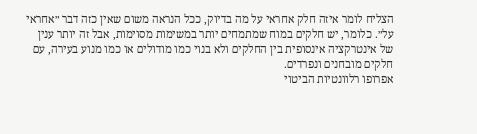הצליח לומר איזה חלק אחראי על מה בדיוק, ככל הנראה משום שאין כזה דבר ״אחראי על״. כלומר, יש חלקים במוח שמתמחים יותר במשימות מסוימות, אבל זה יותר ענין של אינטרקציה אינסופית בין החלקים ולא בנוי כמו מודולים או כמו מנוע בעירה, עם חלקים מובחנים ונפרדים.
אפרופו רלוונטיות הביטוי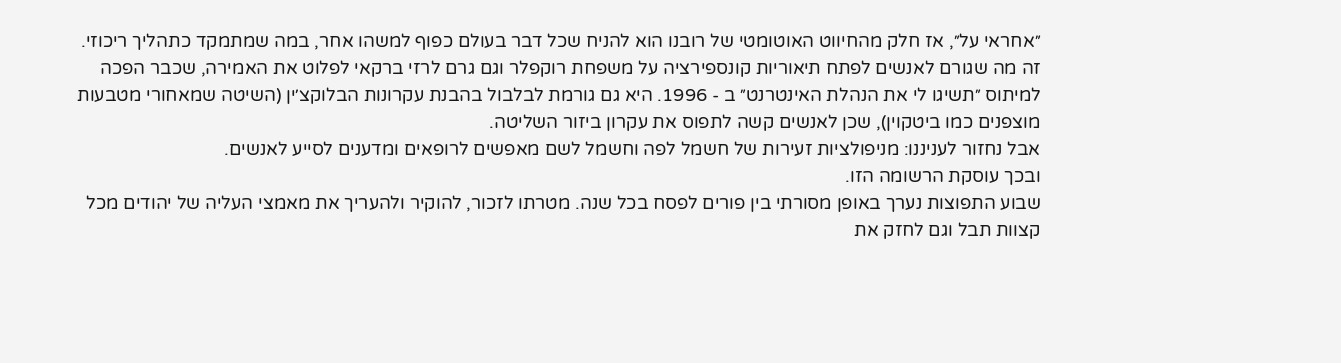״אחראי על״, אז חלק מהחיווט האוטומטי של רובנו הוא להניח שכל דבר בעולם כפוף למשהו אחר, במה שמתמקד כתהליך ריכוזי. זה מה שגורם לאנשים לפתח תיאוריות קונספירציה על משפחת רוקפלר וגם גרם לרזי ברקאי לפלוט את האמירה, שכבר הפכה למיתוס ״תשיגו לי את הנהלת האינטרנט״ ב - 1996. היא גם גורמת לבלבול בהבנת עקרונות הבלוקצ׳ין (השיטה שמאחורי מטבעות מוצפנים כמו ביטקוין), שכן לאנשים קשה לתפוס את עקרון ביזור השליטה.
אבל נחזור לעניננו: מניפולציות זעירות של חשמל לפה וחשמל לשם מאפשים לרופאים ומדענים לסייע לאנשים.
ובכך עוסקת הרשומה הזו.
שבוע התפוצות נערך באופן מסורתי בין פורים לפסח בכל שנה. מטרתו לזכור, להוקיר ולהעריך את מאמצי העליה של יהודים מכל קצוות תבל וגם לחזק את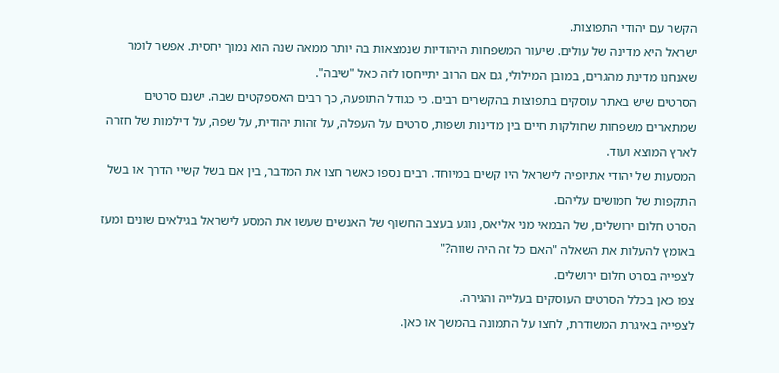הקשר עם יהודי התפוצות.
ישראל היא מדינה של עולים. שיעור המשפחות היהודיות שנמצאות בה יותר ממאה שנה הוא נמוך יחסית. אפשר לומר שאנחנו מדינת מהגרים, במובן המילולי, גם אם הרוב יתייחסו לזה כאל "שיבה".
הסרטים שיש באתר עוסקים בתפוצות בהקשרים רבים. כי כגודל התופעה, כך רבים האספקטים שבה. ישנם סרטים שמתארים משפחות שחולקות חיים בין מדינות ושפות, סרטים על העפלה, על זהות יהודית, על שפה, על דילמות של חזרה לארץ המוצא ועוד.
המסעות של יהודי אתיופיה לישראל היו קשים במיוחד. רבים נספו כאשר חצו את המדבר, בין אם בשל קשיי הדרך או בשל התקפות של חמושים עליהם.
הסרט חלום ירושלים, של הבמאי מני אליאס, נוגע בעצב החשוף של האנשים שעשו את המסע לישראל בגילאים שונים ומעז באומץ להעלות את השאלה "האם כל זה היה שווה?"
לצפייה בסרט חלום ירושלים.
צפו כאן בכלל הסרטים העוסקים בעלייה והגירה.
לצפייה באיגרת המשודרת, לחצו על התמונה בהמשך או כאן.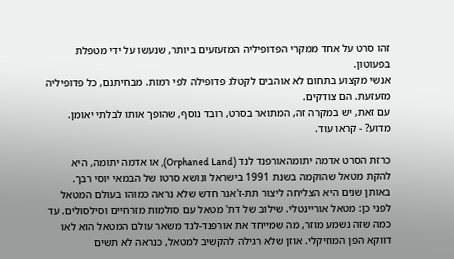זהו סרט על אחד ממקרי הפדופיליה המזעזעים ביותר, שנעשו על ידי מטפלת בפעוטון.
אנשי מקצוע בתחום לא אוהבים לקטלג פדופילה לפי רמות. מבחיתנם, כל פדופיליה מזעזעת. הם צודקים.
עם זאת, יש במקרה זה, המתואר בסרט, רובד נוסף, שהופך אותו לבלתי יאומן. מדוע? - קראו עוד.

כרזת הסרט אדמה יתומהאורפנד לנד (Orphaned Land), או אדמה יתומה, היא להקת מטאל שהוקמה בשנת 1991 בישראל ונושא סרטו של הבמאי יוסי רבך.
באותן שנים היא הצליחה ליצור תת-ז'אנר חדש שלא נראה כמוהו בעולם המטאל לפני כן: מטאל אוריינטלי. שילוב של דת' מטאל עם סולמות מזרחיים וסילסולים. עד כמה שזה נשמע מוזר, מה שמייחד את אורפנד-לנד משאר עולם המטאל הוא לאו דווקא הפן המוזיקלי. אוזן שלא רגילה להקשיב למטאל, כנראה לא תשים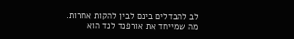לב להבדלים בינם לבין להקות אחרות.
מה שמייחד את אורפנד לנד הוא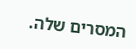המסרים שלה.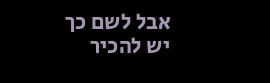אבל לשם כך יש להכיר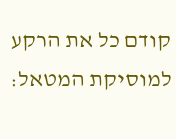קודם כל את הרקע למוסיקת המטאל: